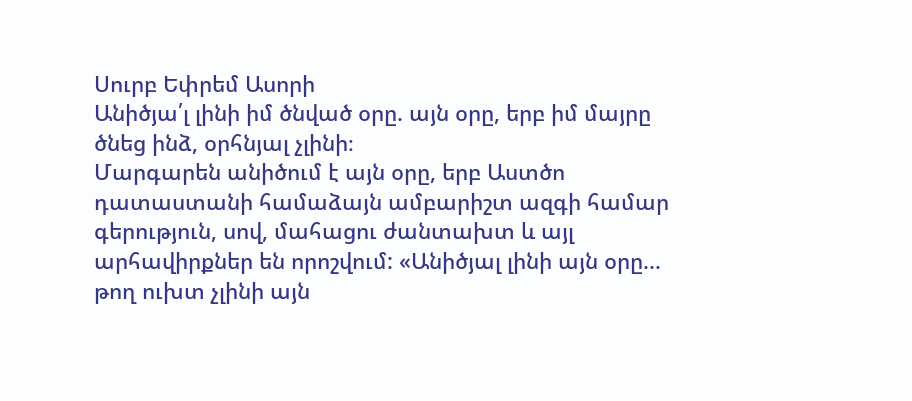Սուրբ Եփրեմ Ասորի
Անիծյա՛լ լինի իմ ծնված օրը. այն օրը, երբ իմ մայրը ծնեց ինձ, օրհնյալ չլինի։
Մարգարեն անիծում է այն օրը, երբ Աստծո դատաստանի համաձայն ամբարիշտ ազգի համար գերություն, սով, մահացու ժանտախտ և այլ արհավիրքներ են որոշվում: «Անիծյալ լինի այն օրը... թող ուխտ չլինի այն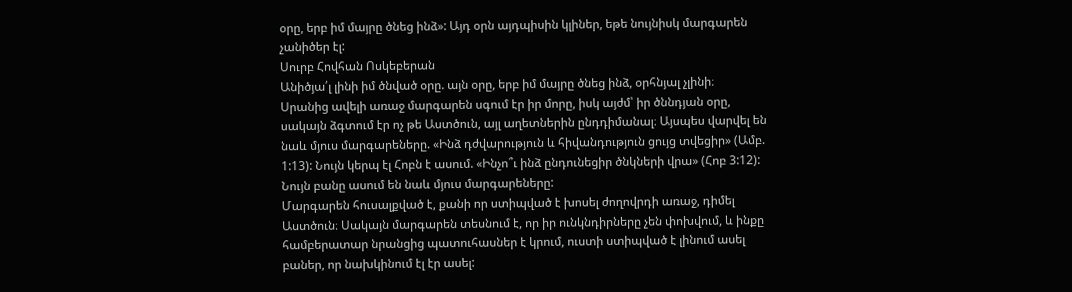օրը, երբ իմ մայրը ծնեց ինձ»: Այդ օրն այդպիսին կլիներ, եթե նույնիսկ մարգարեն չանիծեր էլ:
Սուրբ Հովհան Ոսկեբերան
Անիծյա՛լ լինի իմ ծնված օրը. այն օրը, երբ իմ մայրը ծնեց ինձ, օրհնյալ չլինի։
Սրանից ավելի առաջ մարգարեն սգում էր իր մորը, իսկ այժմ՝ իր ծննդյան օրը, սակայն ձգտում էր ոչ թե Աստծուն, այլ աղետներին ընդդիմանալ։ Այսպես վարվել են նաև մյուս մարգարեները. «Ինձ դժվարություն և հիվանդություն ցույց տվեցիր» (Ամբ. 1:13): Նույն կերպ էլ Հոբն է ասում. «Ինչո՞ւ ինձ ընդունեցիր ծնկների վրա» (Հոբ 3:12): Նույն բանը ասում են նաև մյուս մարգարեները:
Մարգարեն հուսալքված է, քանի որ ստիպված է խոսել ժողովրդի առաջ, դիմել Աստծուն։ Սակայն մարգարեն տեսնում է, որ իր ունկնդիրները չեն փոխվում, և ինքը համբերատար նրանցից պատուհասներ է կրում, ուստի ստիպված է լինում ասել բաներ, որ նախկինում էլ էր ասել: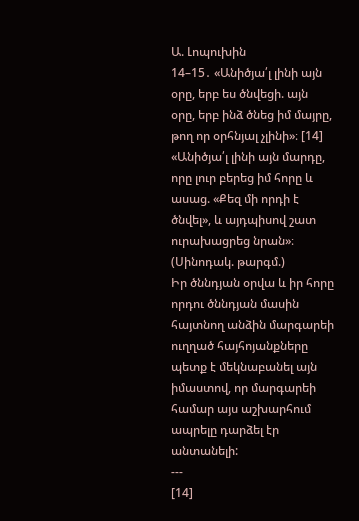Ա. Լոպուխին
14–15․ «Անիծյա՛լ լինի այն օրը, երբ ես ծնվեցի. այն օրը, երբ ինձ ծնեց իմ մայրը, թող որ օրհնյալ չլինի»։ [14] «Անիծյա՛լ լինի այն մարդը, որը լուր բերեց իմ հորը և ասաց. «Քեզ մի որդի է ծնվել», և այդպիսով շատ ուրախացրեց նրան»։ (Սինոդակ. թարգմ.)
Իր ծննդյան օրվա և իր հորը որդու ծննդյան մասին հայտնող անձին մարգարեի ուղղած հայհոյանքները պետք է մեկնաբանել այն իմաստով, որ մարգարեի համար այս աշխարհում ապրելը դարձել էր անտանելի:
---
[14]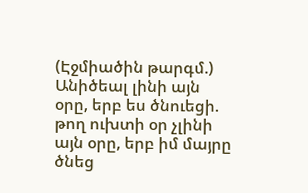(Էջմիածին թարգմ.) Անիծեալ լինի այն օրը, երբ ես ծնուեցի. թող ուխտի օր չլինի այն օրը, երբ իմ մայրը ծնեց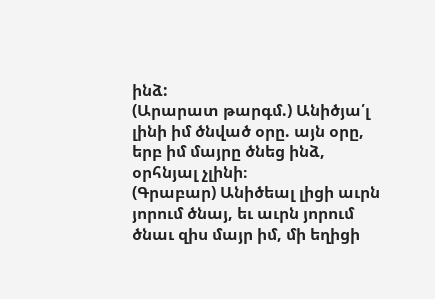ինձ:
(Արարատ թարգմ.) Անիծյա՛լ լինի իմ ծնված օրը. այն օրը, երբ իմ մայրը ծնեց ինձ, օրհնյալ չլինի։
(Գրաբար) Անիծեալ լիցի աւրն յորում ծնայ, եւ աւրն յորում ծնաւ զիս մայր իմ, մի եղիցի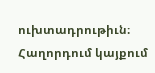ուխտադրութիւն։
Հաղորդում կայքում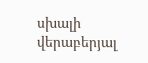սխալի վերաբերյալ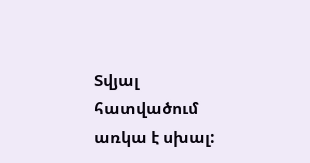Տվյալ հատվածում առկա է սխալ: